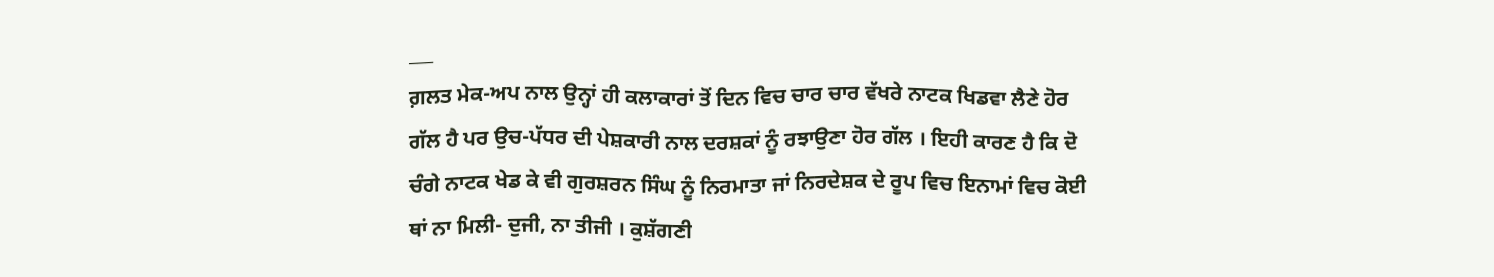___
ਗ਼ਲਤ ਮੇਕ-ਅਪ ਨਾਲ ਉਨ੍ਹਾਂ ਹੀ ਕਲਾਕਾਰਾਂ ਤੋਂ ਦਿਨ ਵਿਚ ਚਾਰ ਚਾਰ ਵੱਖਰੇ ਨਾਟਕ ਖਿਡਵਾ ਲੈਣੇ ਹੋਰ ਗੱਲ ਹੈ ਪਰ ਉਚ-ਪੱਧਰ ਦੀ ਪੇਸ਼ਕਾਰੀ ਨਾਲ ਦਰਸ਼ਕਾਂ ਨੂੰ ਰਝਾਉਣਾ ਹੋਰ ਗੱਲ । ਇਹੀ ਕਾਰਣ ਹੈ ਕਿ ਦੋ ਚੰਗੇ ਨਾਟਕ ਖੇਡ ਕੇ ਵੀ ਗੁਰਸ਼ਰਨ ਸਿੰਘ ਨੂੰ ਨਿਰਮਾਤਾ ਜਾਂ ਨਿਰਦੇਸ਼ਕ ਦੇ ਰੂਪ ਵਿਚ ਇਨਾਮਾਂ ਵਿਚ ਕੋਈ ਥਾਂ ਨਾ ਮਿਲੀ- ਦੁਜੀ, ਨਾ ਤੀਜੀ । ਕੁਸ਼ੱਗਣੀ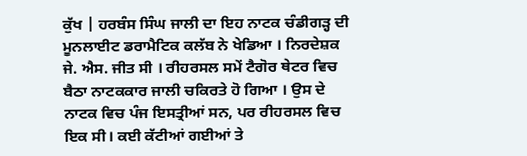ਕੁੱਖ | ਹਰਬੰਸ ਸਿੰਘ ਜਾਲੀ ਦਾ ਇਹ ਨਾਟਕ ਚੰਡੀਗੜ੍ਹ ਦੀ ਮੂਨਲਾਈਟ ਡਰਾਮੈਟਿਕ ਕਲੱਬ ਨੇ ਖੇਡਿਆ । ਨਿਰਦੇਸ਼ਕ ਜੇ. ਐਸ. ਜੀਤ ਸੀ । ਰੀਹਰਸਲ ਸਮੇਂ ਟੈਗੋਰ ਥੇਟਰ ਵਿਚ ਬੈਠਾ ਨਾਟਕਕਾਰ ਜਾਲੀ ਚਕਿਰਤੇ ਹੋ ਗਿਆ । ਉਸ ਦੇ ਨਾਟਕ ਵਿਚ ਪੰਜ ਇਸਤ੍ਰੀਆਂ ਸਨ, ਪਰ ਰੀਹਰਸਲ ਵਿਚ ਇਕ ਸੀ। ਕਈ ਕੱਟੀਆਂ ਗਈਆਂ ਤੇ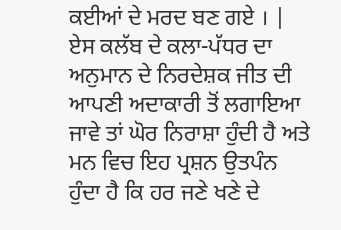ਕਈਆਂ ਦੇ ਮਰਦ ਬਣ ਗਏ । | ਏਸ ਕਲੱਬ ਦੇ ਕਲਾ-ਪੱਧਰ ਦਾ ਅਨੁਮਾਨ ਦੇ ਨਿਰਦੇਸ਼ਕ ਜੀਤ ਦੀ ਆਪਣੀ ਅਦਾਕਾਰੀ ਤੋਂ ਲਗਾਇਆ ਜਾਵੇ ਤਾਂ ਘੋਰ ਨਿਰਾਸ਼ਾ ਹੁੰਦੀ ਹੈ ਅਤੇ ਮਨ ਵਿਚ ਇਹ ਪ੍ਰਸ਼ਨ ਉਤਪੰਨ ਹੁੰਦਾ ਹੈ ਕਿ ਹਰ ਜਣੇ ਖਣੇ ਦੇ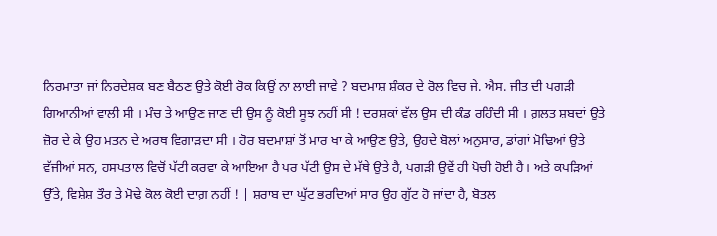ਨਿਰਮਾਤਾ ਜਾਂ ਨਿਰਦੇਸ਼ਕ ਬਣ ਬੈਠਣ ਉਤੇ ਕੋਈ ਰੋਕ ਕਿਉਂ ਨਾ ਲਾਈ ਜਾਵੇ ? ਬਦਮਾਸ਼ ਸ਼ੰਕਰ ਦੇ ਰੋਲ ਵਿਚ ਜੇ. ਐਸ. ਜੀਤ ਦੀ ਪਗੜੀ ਗਿਆਨੀਆਂ ਵਾਲੀ ਸੀ । ਮੰਚ ਤੇ ਆਉਣ ਜਾਣ ਦੀ ਉਸ ਨੂੰ ਕੋਈ ਸੂਝ ਨਹੀਂ ਸੀ ! ਦਰਸ਼ਕਾਂ ਵੱਲ ਉਸ ਦੀ ਕੰਡ ਰਹਿੰਦੀ ਸੀ । ਗ਼ਲਤ ਸ਼ਬਦਾਂ ਉਤੇ ਜ਼ੋਰ ਦੇ ਕੇ ਉਹ ਮਤਨ ਦੇ ਅਰਥ ਵਿਗਾੜਦਾ ਸੀ । ਹੋਰ ਬਦਮਾਸ਼ਾਂ ਤੋਂ ਮਾਰ ਖਾ ਕੇ ਆਉਣ ਉਤੇ, ਉਹਦੇ ਬੋਲਾਂ ਅਨੁਸਾਰ, ਡਾਂਗਾਂ ਮੋਢਿਆਂ ਉਤੇ ਵੱਜੀਆਂ ਸਨ, ਹਸਪਤਾਲ ਵਿਚੋਂ ਪੱਟੀ ਕਰਵਾ ਕੇ ਆਇਆ ਹੈ ਪਰ ਪੱਟੀ ਉਸ ਦੇ ਮੱਥੇ ਉਤੇ ਹੈ, ਪਗੜੀ ਉਵੇਂ ਹੀ ਪੋਚੀ ਹੋਈ ਹੈ। ਅਤੇ ਕਪੜਿਆਂ ਉੱਤੇ, ਵਿਸ਼ੇਸ਼ ਤੌਰ ਤੇ ਮੋਢੇ ਕੋਲ ਕੋਈ ਦਾਗ਼ ਨਹੀਂ ! | ਸ਼ਰਾਬ ਦਾ ਘੁੱਟ ਭਰਦਿਆਂ ਸਾਰ ਉਹ ਗੁੱਟ ਹੋ ਜਾਂਦਾ ਹੈ, ਬੋਤਲ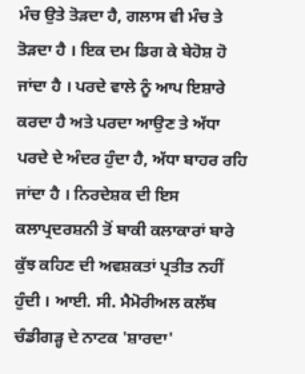ਮੰਚ ਉਤੇ ਤੋੜਦਾ ਹੈ, ਗਲਾਸ ਵੀ ਮੰਚ ਤੇ ਤੋੜਦਾ ਹੈ । ਇਕ ਦਮ ਡਿਗ ਕੇ ਬੇਹੋਸ਼ ਹੋ ਜਾਂਦਾ ਹੈ । ਪਰਦੇ ਵਾਲੇ ਨੂੰ ਆਪ ਇਸ਼ਾਰੇ ਕਰਦਾ ਹੈ ਅਤੇ ਪਰਦਾ ਆਉਣ ਤੇ ਅੱਧਾ ਪਰਦੇ ਦੇ ਅੰਦਰ ਹੁੰਦਾ ਹੈ, ਅੱਧਾ ਬਾਹਰ ਰਹਿ ਜਾਂਦਾ ਹੈ । ਨਿਰਦੇਸ਼ਕ ਦੀ ਇਸ ਕਲਾਪ੍ਰਦਰਸ਼ਨੀ ਤੋਂ ਬਾਕੀ ਕਲਾਕਾਰਾਂ ਬਾਰੇ ਕੁੱਝ ਕਹਿਣ ਦੀ ਅਵਸ਼ਕਤਾਂ ਪ੍ਰਤੀਤ ਨਹੀਂ ਹੁੰਦੀ । ਆਈ. ਸੀ. ਮੈਮੋਰੀਅਲ ਕਲੱਬ ਚੰਡੀਗੜ੍ਹ ਦੇ ਨਾਟਕ 'ਸ਼ਾਰਦਾ'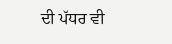ਦੀ ਪੱਧਰ ਵੀ